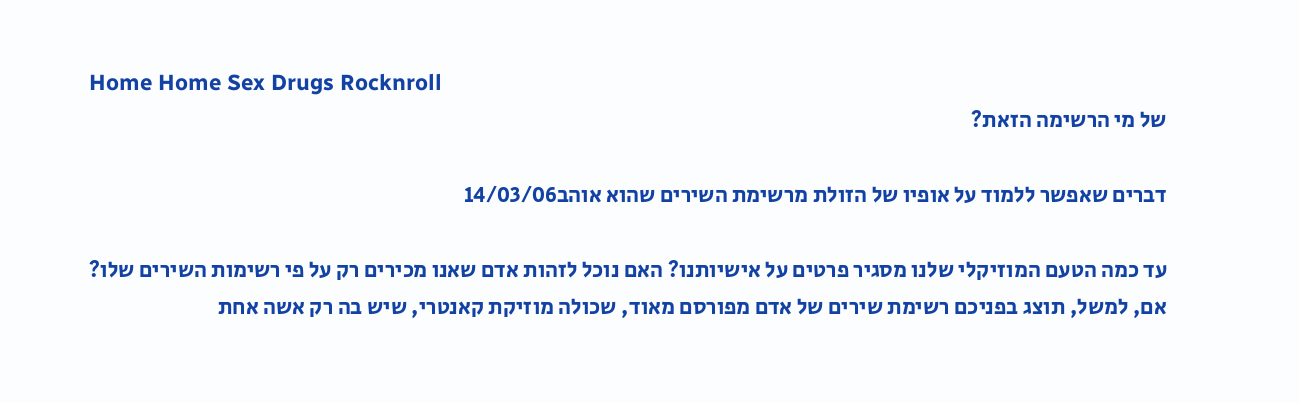Home Home Sex Drugs Rocknroll
של מי הרשימה הזאת?

דברים שאפשר ללמוד על אופיו של הזולת מרשימת השירים שהוא אוהב14/03/06

עד כמה הטעם המוזיקלי שלנו מסגיר פרטים על אישיותנו? האם נוכל לזהות אדם שאנו מכירים רק על פי רשימות השירים שלו? אם, למשל, תוצג בפניכם רשימת שירים של אדם מפורסם מאוד, שכולה מוזיקת קאנטרי, שיש בה רק אשה אחת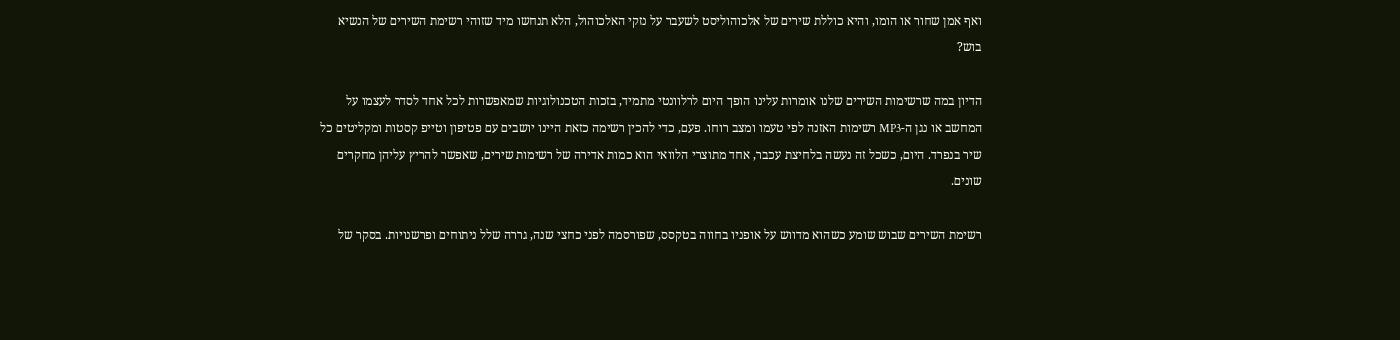ואף אמן שחור או הומו, והיא כוללת שירים של אלכוהוליסט לשעבר על נזקי האלכוהול, הלא תנחשו מיד שזוהי רשימת השירים של הנשיא בוש?

הדיון במה שרשימות השירים שלנו אומרות עלינו הופך היום לרלוונטי מתמיד, בזכות הטכנולוגיות שמאפשרות לכל אחד לסדר לעצמו על המחשב או נגן ה-MP3 רשימות האזנה לפי טעמו ומצב רוחו. פעם, כדי להכין רשימה כזאת היינו יושבים עם פטיפון וטייפ קסטות ומקליטים כל שיר בנפרד. היום, כשכל זה נעשה בלחיצת עכבר, אחד מתוצרי הלוואי הוא כמות אדירה של רשימות שירים, שאפשר להריץ עליהן מחקרים שונים.

רשימת השירים שבוש שומע כשהוא מדווש על אופניו בחווה בטקסס, שפורסמה לפני כחצי שנה, גררה שלל ניתוחים ופרשנויות. בסקר של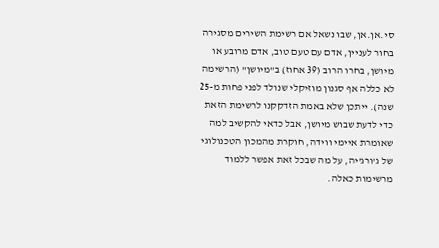סי.אן.אן, שבו נשאל אם רשימת השירים מסגירה בחור לעניין, אדם עם טעם טוב, אדם מרובע או מיושן, בחרו הרוב (39 אחוז) ב"מיושן" (הרשימה לא כללה אף סגנון מוזיקלי שנולד לפני פחות מ-25 שנה). ייתכן שלא באמת הזדקקנו לרשימת הזאת כדי לדעת שבוש מיושן, אבל כדאי להקשיב למה שאומרת איימי ווידה, חוקרת מהמכון הטכנולוגי של ג'ורג'יה, על מה שבכל זאת אפשר ללמוד מרשימות כאלה.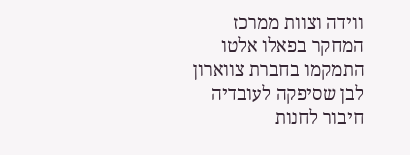ווידה וצוות ממרכז המחקר בפאלו אלטו התמקמו בחברת צווארון לבן שסיפקה לעובדיה חיבור לחנות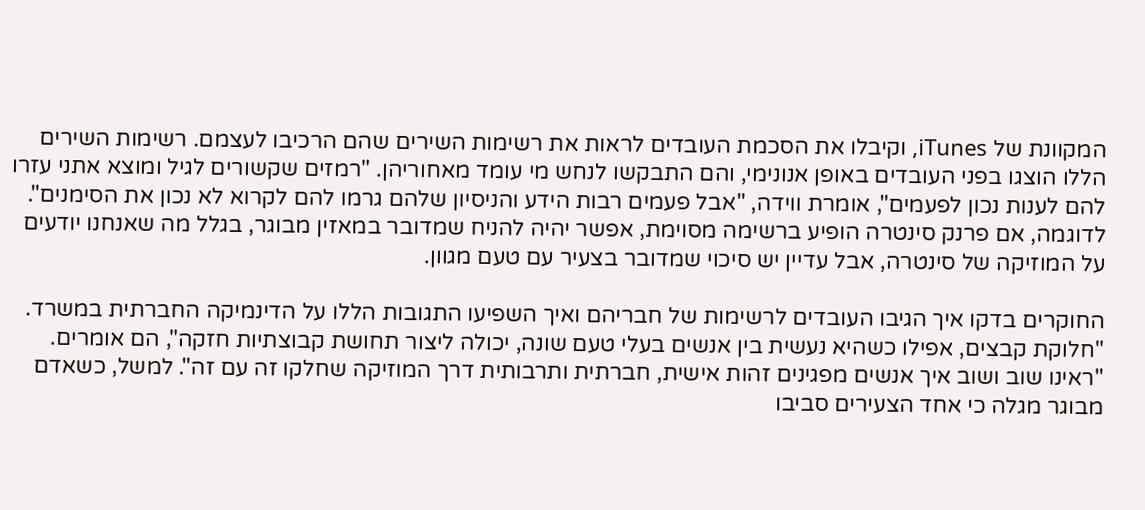המקוונת של iTunes, וקיבלו את הסכמת העובדים לראות את רשימות השירים שהם הרכיבו לעצמם. רשימות השירים הללו הוצגו בפני העובדים באופן אנונימי, והם התבקשו לנחש מי עומד מאחוריהן. "רמזים שקשורים לגיל ומוצא אתני עזרו להם לענות נכון לפעמים", אומרת ווידה, "אבל פעמים רבות הידע והניסיון שלהם גרמו להם לקרוא לא נכון את הסימנים". לדוגמה, אם פרנק סינטרה הופיע ברשימה מסוימת, אפשר יהיה להניח שמדובר במאזין מבוגר, בגלל מה שאנחנו יודעים על המוזיקה של סינטרה, אבל עדיין יש סיכוי שמדובר בצעיר עם טעם מגוון.

החוקרים בדקו איך הגיבו העובדים לרשימות של חבריהם ואיך השפיעו התגובות הללו על הדינמיקה החברתית במשרד. "חלוקת קבצים, אפילו כשהיא נעשית בין אנשים בעלי טעם שונה, יכולה ליצור תחושת קבוצתיות חזקה", הם אומרים. "ראינו שוב ושוב איך אנשים מפגינים זהות אישית, חברתית ותרבותית דרך המוזיקה שחלקו זה עם זה". למשל, כשאדם מבוגר מגלה כי אחד הצעירים סביבו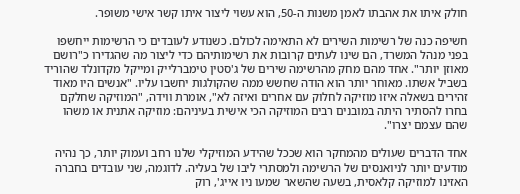חולק איתו את אהבתו לאמן משנות ה-50, הוא עשוי ליצור איתו קשר אישי משופר.

חשיפה כנה של רשימות השירים לא התאימה לכולם. כשנודע לעובדים כי הרשימות ייחשפו בפני מנהל המשרד, הם שינו לעתים קרובות את רשימותיהם כדי ליצור מה שהגדירו כ"רושם מאוזן יותר". אחד מהם מחק מהרשימה שירים של ג'סטין טימברלייק ומייקל מקדונלד שהוריד בשביל אשתו. מאוחר יותר הוא הודה שחשש ממה שהקולגות יחשבו עליו. "אנשים היו מאוד זהירים בשאלה איזו מוזיקה לחלוק עם אחרים ואיזה לא", אומרת ווידה, "המוזיקה שחלקם בחרו להסתיר היתה במובנים רבים המוזיקה הכי אישית בעיניהם: מוזיקה אתנית או משהו שהם עצמם יצרו".

אחד הדברים שעולים מהמחקר הוא שככל שהידע המוזיקלי שלנו רחב ועמוק יותר, כך נהיה מודעים יותר לניואנסים של הרשימה ולמסתרי ליבו של בעליה. לדוגמה, שני עובדים בחברה האזינו למוזיקה קלאסית, בשעה שהשאר שמעו ניו אייג', רוק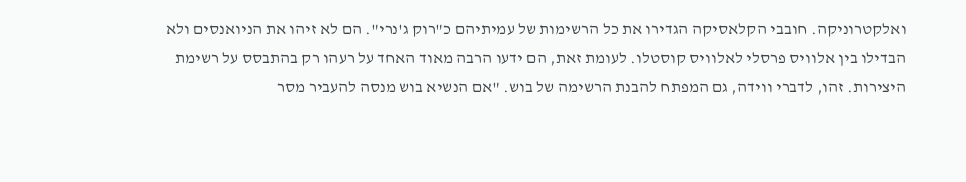ואלקטרוניקה. חובבי הקלאסיקה הגדירו את כל הרשימות של עמיתיהם כ"רוק ג'נרי". הם לא זיהו את הניואנסים ולא הבדילו בין אלוויס פרסלי לאלוויס קוסטלו. לעומת זאת, הם ידעו הרבה מאוד האחד על רעהו רק בהתבסס על רשימת היצירות. זהו, לדברי ווידה, גם המפתח להבנת הרשימה של בוש. "אם הנשיא בוש מנסה להעביר מסר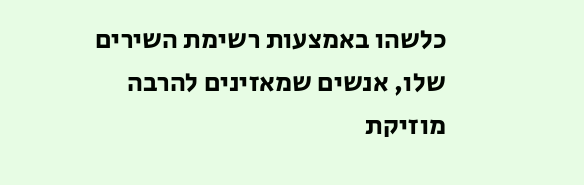כלשהו באמצעות רשימת השירים שלו, אנשים שמאזינים להרבה מוזיקת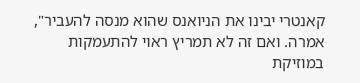קאנטרי יבינו את הניואנס שהוא מנסה להעביר", אמרה. ואם זה לא תמריץ ראוי להתעמקות במוזיקת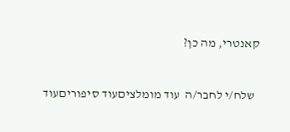קאנטרי, מה כן?


  שלח/י לחבר/ה  עוד מומלציםעוד סיפוריםעוד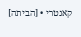קאנטרי • [הביתה]